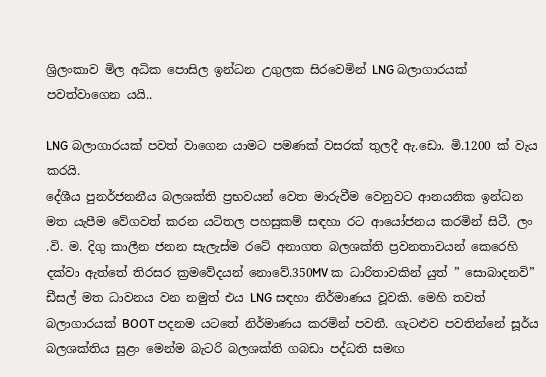ශ්‍රිලංකාව මිල අධික පොසිල ඉන්ධන උගුලක සිරවෙමින් LNG බලාගාරයක් පවත්වාගෙන යයි..

LNG බලාගාරයක් පවත් වාගෙන යාමට පමණක් වසරක් තුලදී ඇ.ඩො. මි.1200 ක් වැය කරයි.
දේශීය පුනර්ජනනීය බලශක්ති ප්‍රභවයන් වෙත මාරුවීම වෙනුවට ආනයනික ඉන්ධන මත යැපීම වේගවත් කරන යටිතල පහසුකම් සඳහා රට ආයෝජනය කරමින් සිටී. ලං .වි. ම. දිගු කාලීන ජනන සැලැස්ම රටේ අනාගත බලශක්ති ප්‍රවනතාවයන් කෙරෙහි දක්වා ඇත්තේ තිරසර ක්‍රමවේදයන් නොවේ.350MV ක ධාරිතාවකින් යුත් ” සොබාදනවි” ඩීසල් මත ධාවනය වන නමුත් එය LNG සඳහා නිර්මාණය වූවකි. මෙහි තවත් බලාගාරයක් BOOT පදනම යටතේ නිර්මාණය කරමින් පවතී. ගැටළුව පවතින්නේ සූර්ය බලශක්තිය සුළං මෙන්ම බැටරි බලශක්ති ගබඩා පද්ධති සමඟ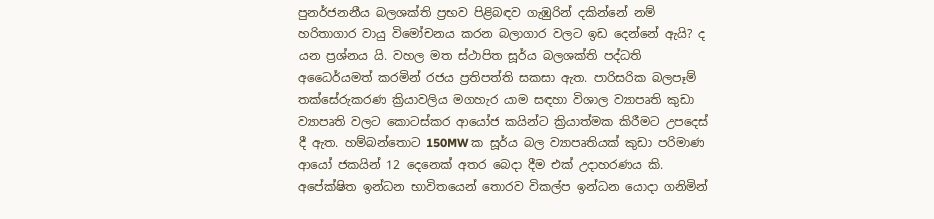පුනර්ජනනීය බලශක්ති ප්‍රභව පිළිබඳව ගැඹුරින් දකින්නේ නම් හරිතාගාර වායු විමෝචනය කරන බලාගාර වලට ඉඩ දෙන්නේ ඇයි? ද යන ප්‍රශ්නය යි. වහල මත ස්ථාපිත සූර්ය බලශක්ති පද්ධති අධෛර්යමත් කරමින් රජය ප්‍රතිපත්ති සකසා ඇත. පාරිසරික බලපෑම් තක්සේරුකරණ ක්‍රියාවලිය මගහැර යාම සඳහා විශාල ව්‍යාපෘති කුඩා ව්‍යාපෘති වලට කොටස්කර ආයෝජ කයින්ට ක්‍රියාත්මක කිරීමට උපදෙස් දී ඇත. හම්බන්තොට 150MW ක සූර්ය බල ව්‍යාපෘතියක් කුඩා පරිමාණ ආයෝ ජකයින් 12 දෙනෙක් අතර බෙදා දීම එක් උදාහරණය කි. අපේක්ෂිත ඉන්ධන භාවිතයෙන් තොරව විකල්ප ඉන්ධන යොදා ගනිමින්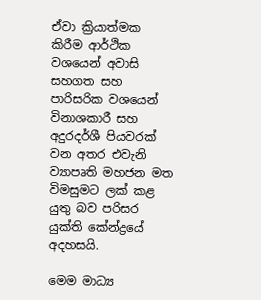ඒවා ක්‍රියාත්මක කිරීම ආර්ථික වශයෙන් අවාසි සහගත සහ පාරිසරික වශයෙන් විනාශකාරී සහ අදුරදර්ශී පියවරක් වන අතර එවැනි ව්‍යාපෘති මහජන මත විමසුමට ලක් කළ යුතු බව පරිසර යුක්ති කේන්ද්‍රයේ අදහසයි.

මෙම මාධ්‍ය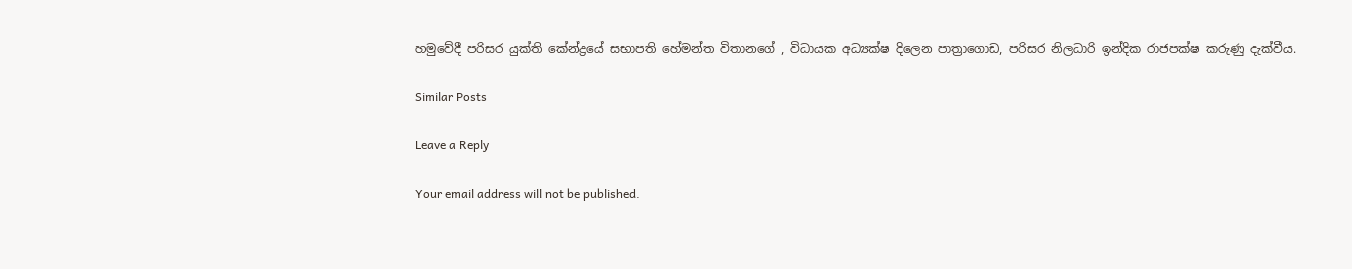හමුවේදී පරිසර යුක්ති කේන්ද්‍රයේ සභාපති හේමන්ත විතානගේ , විධායක අධ්‍යක්ෂ දිලෙන පාත්‍රාගොඩ, පරිසර නිලධාරි ඉන්දික රාජපක්ෂ කරුණු දැක්වීය.

Similar Posts

Leave a Reply

Your email address will not be published.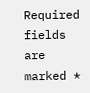Required fields are marked *